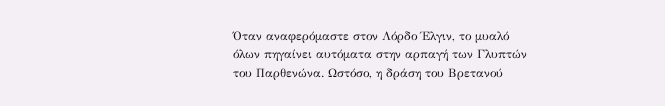Όταν αναφερόμαστε στον Λόρδο Έλγιν, το μυαλό όλων πηγαίνει αυτόματα στην αρπαγή των Γλυπτών του Παρθενώνα. Ωστόσο, η δράση του Βρετανού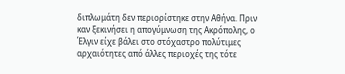διπλωμάτη δεν περιορίστηκε στην Αθήνα. Πριν καν ξεκινήσει η απογύμνωση της Ακρόπολης, ο Έλγιν είχε βάλει στο στόχαστρο πολύτιμες αρχαιότητες από άλλες περιοχές της τότε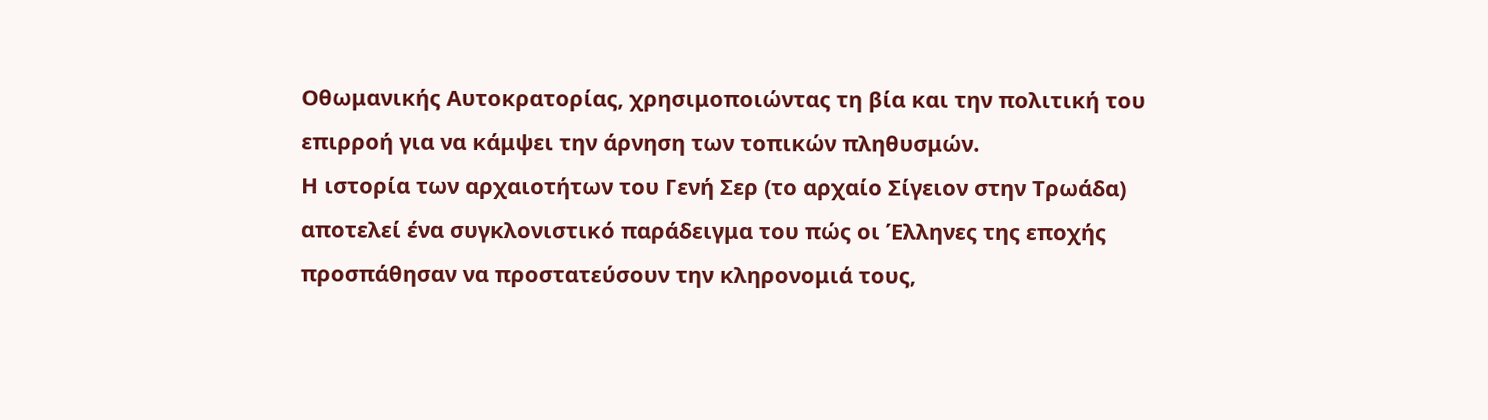Οθωμανικής Αυτοκρατορίας, χρησιμοποιώντας τη βία και την πολιτική του επιρροή για να κάμψει την άρνηση των τοπικών πληθυσμών.
Η ιστορία των αρχαιοτήτων του Γενή Σερ (το αρχαίο Σίγειον στην Τρωάδα) αποτελεί ένα συγκλονιστικό παράδειγμα του πώς οι Έλληνες της εποχής προσπάθησαν να προστατεύσουν την κληρονομιά τους,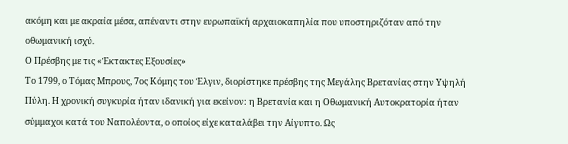ακόμη και με ακραία μέσα, απέναντι στην ευρωπαϊκή αρχαιοκαπηλία που υποστηριζόταν από την οθωμανική ισχύ.
Ο Πρέσβης με τις «Έκτακτες Εξουσίες»
Το 1799, ο Τόμας Μπρους, 7ος Κόμης του Έλγιν, διορίστηκε πρέσβης της Μεγάλης Βρετανίας στην Υψηλή Πύλη. Η χρονική συγκυρία ήταν ιδανική για εκείνον: η Βρετανία και η Οθωμανική Αυτοκρατορία ήταν σύμμαχοι κατά του Ναπολέοντα, ο οποίος είχε καταλάβει την Αίγυπτο. Ως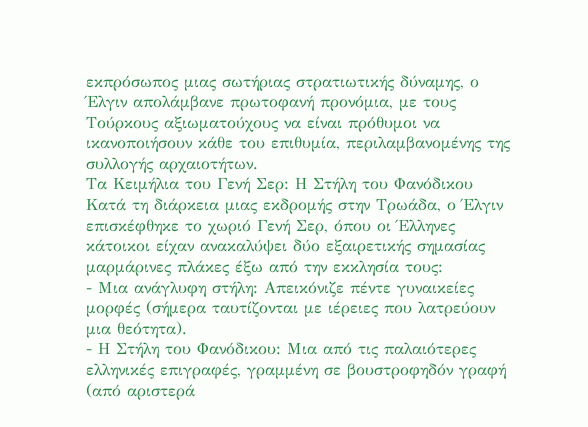εκπρόσωπος μιας σωτήριας στρατιωτικής δύναμης, ο Έλγιν απολάμβανε πρωτοφανή προνόμια, με τους Τούρκους αξιωματούχους να είναι πρόθυμοι να ικανοποιήσουν κάθε του επιθυμία, περιλαμβανομένης της συλλογής αρχαιοτήτων.
Τα Κειμήλια του Γενή Σερ: Η Στήλη του Φανόδικου
Κατά τη διάρκεια μιας εκδρομής στην Τρωάδα, ο Έλγιν επισκέφθηκε το χωριό Γενή Σερ, όπου οι Έλληνες κάτοικοι είχαν ανακαλύψει δύο εξαιρετικής σημασίας μαρμάρινες πλάκες έξω από την εκκλησία τους:
- Μια ανάγλυφη στήλη: Απεικόνιζε πέντε γυναικείες μορφές (σήμερα ταυτίζονται με ιέρειες που λατρεύουν μια θεότητα).
- Η Στήλη του Φανόδικου: Μια από τις παλαιότερες ελληνικές επιγραφές, γραμμένη σε βουστροφηδόν γραφή (από αριστερά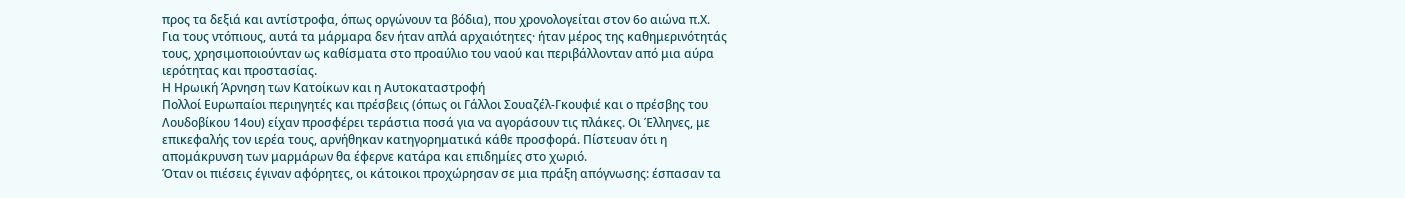προς τα δεξιά και αντίστροφα, όπως οργώνουν τα βόδια), που χρονολογείται στον 6ο αιώνα π.Χ.
Για τους ντόπιους, αυτά τα μάρμαρα δεν ήταν απλά αρχαιότητες· ήταν μέρος της καθημερινότητάς τους, χρησιμοποιούνταν ως καθίσματα στο προαύλιο του ναού και περιβάλλονταν από μια αύρα ιερότητας και προστασίας.
Η Ηρωική Άρνηση των Κατοίκων και η Αυτοκαταστροφή
Πολλοί Ευρωπαίοι περιηγητές και πρέσβεις (όπως οι Γάλλοι Σουαζέλ-Γκουφιέ και ο πρέσβης του Λουδοβίκου 14ου) είχαν προσφέρει τεράστια ποσά για να αγοράσουν τις πλάκες. Οι Έλληνες, με επικεφαλής τον ιερέα τους, αρνήθηκαν κατηγορηματικά κάθε προσφορά. Πίστευαν ότι η απομάκρυνση των μαρμάρων θα έφερνε κατάρα και επιδημίες στο χωριό.
Όταν οι πιέσεις έγιναν αφόρητες, οι κάτοικοι προχώρησαν σε μια πράξη απόγνωσης: έσπασαν τα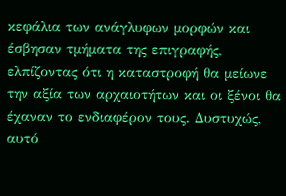κεφάλια των ανάγλυφων μορφών και έσβησαν τμήματα της επιγραφής, ελπίζοντας ότι η καταστροφή θα μείωνε την αξία των αρχαιοτήτων και οι ξένοι θα έχαναν το ενδιαφέρον τους. Δυστυχώς, αυτό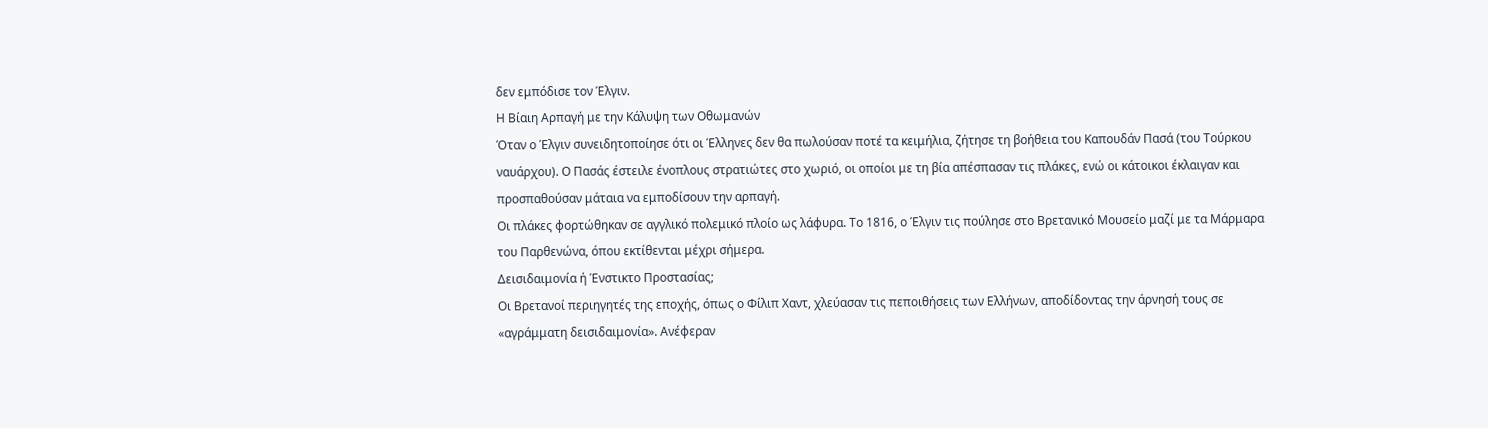δεν εμπόδισε τον Έλγιν.
Η Βίαιη Αρπαγή με την Κάλυψη των Οθωμανών
Όταν ο Έλγιν συνειδητοποίησε ότι οι Έλληνες δεν θα πωλούσαν ποτέ τα κειμήλια, ζήτησε τη βοήθεια του Καπουδάν Πασά (του Τούρκου ναυάρχου). Ο Πασάς έστειλε ένοπλους στρατιώτες στο χωριό, οι οποίοι με τη βία απέσπασαν τις πλάκες, ενώ οι κάτοικοι έκλαιγαν και προσπαθούσαν μάταια να εμποδίσουν την αρπαγή.
Οι πλάκες φορτώθηκαν σε αγγλικό πολεμικό πλοίο ως λάφυρα. Το 1816, ο Έλγιν τις πούλησε στο Βρετανικό Μουσείο μαζί με τα Μάρμαρα του Παρθενώνα, όπου εκτίθενται μέχρι σήμερα.
Δεισιδαιμονία ή Ένστικτο Προστασίας;
Οι Βρετανοί περιηγητές της εποχής, όπως ο Φίλιπ Χαντ, χλεύασαν τις πεποιθήσεις των Ελλήνων, αποδίδοντας την άρνησή τους σε «αγράμματη δεισιδαιμονία». Ανέφεραν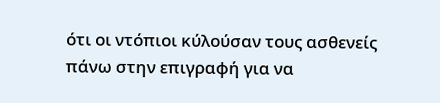ότι οι ντόπιοι κύλούσαν τους ασθενείς πάνω στην επιγραφή για να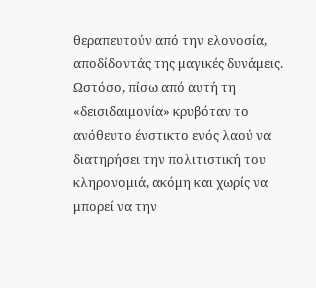θεραπευτούν από την ελονοσία, αποδίδοντάς της μαγικές δυνάμεις.
Ωστόσο, πίσω από αυτή τη «δεισιδαιμονία» κρυβόταν το ανόθευτο ένστικτο ενός λαού να διατηρήσει την πολιτιστική του κληρονομιά, ακόμη και χωρίς να μπορεί να την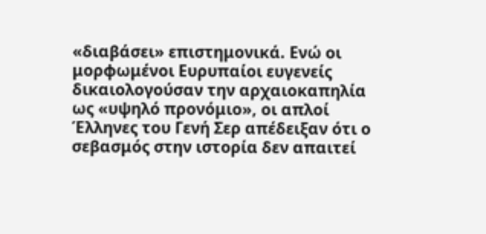«διαβάσει» επιστημονικά. Ενώ οι μορφωμένοι Ευρυπαίοι ευγενείς δικαιολογούσαν την αρχαιοκαπηλία ως «υψηλό προνόμιο», οι απλοί Έλληνες του Γενή Σερ απέδειξαν ότι ο σεβασμός στην ιστορία δεν απαιτεί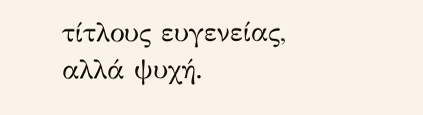τίτλους ευγενείας, αλλά ψυχή.